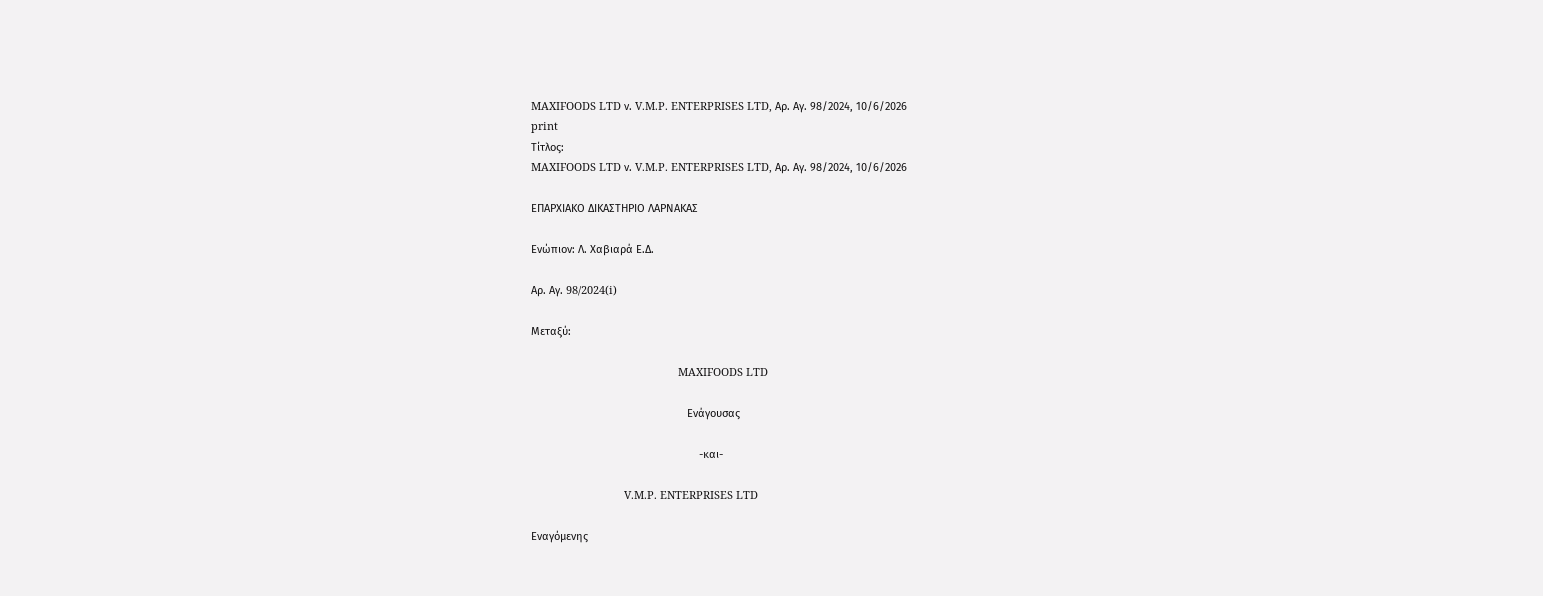MAXIFOODS LTD ν. V.M.P. ENTERPRISES LTD, Αρ. Αγ. 98/2024, 10/6/2026
print
Τίτλος:
MAXIFOODS LTD ν. V.M.P. ENTERPRISES LTD, Αρ. Αγ. 98/2024, 10/6/2026

ΕΠΑΡΧΙΑΚΟ ΔΙΚΑΣΤΗΡΙΟ ΛΑΡΝΑΚΑΣ

Ενώπιον: Λ. Χαβιαρά Ε.Δ.

Αρ. Αγ. 98/2024(i)

Μεταξύ:

                                                 MAXIFOODS LTD

                                                    Ενάγουσας

                                                        -και-

                               V.M.P. ENTERPRISES LTD

Εναγόμενης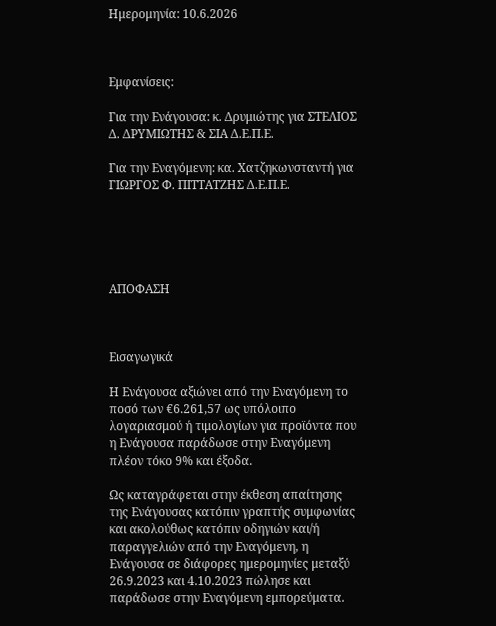Ημερομηνία: 10.6.2026



Εμφανίσεις:

Για την Ενάγουσα: κ. Δρυμιώτης για ΣΤΕΛΙΟΣ Δ. ΔΡΥΜΙΩΤΗΣ & ΣΙΑ Δ.Ε.Π.Ε.

Για την Εναγόμενη: κα. Χατζηκωνσταντή για ΓΙΩΡΓΟΣ Φ. ΠΙΤΤΑΤΖΗΣ Δ.Ε.Π.Ε.





ΑΠΟΦΑΣΗ



Εισαγωγικά

Η Ενάγουσα αξιώνει από την Εναγόμενη το ποσό των €6.261,57 ως υπόλοιπο λογαριασμού ή τιμολογίων για προϊόντα που η Ενάγουσα παράδωσε στην Εναγόμενη πλέον τόκο 9% και έξοδα.

Ως καταγράφεται στην έκθεση απαίτησης της Ενάγουσας κατόπιν γραπτής συμφωνίας και ακολούθως κατόπιν οδηγιών και/ή παραγγελιών από την Εναγόμενη, η Ενάγουσα σε διάφορες ημερομηνίες μεταξύ 26.9.2023 και 4.10.2023 πώλησε και παράδωσε στην Εναγόμενη εμπορεύματα.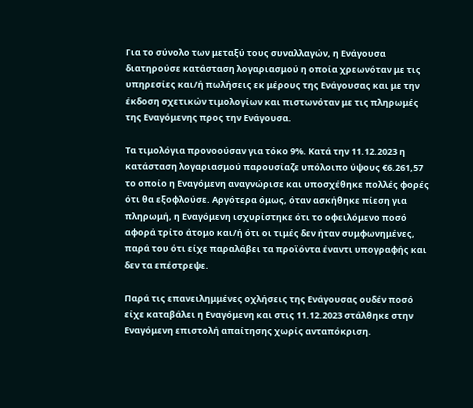Για το σύνολο των μεταξύ τους συναλλαγών, η Ενάγουσα διατηρούσε κατάσταση λογαριασμού η οποία χρεωνόταν με τις υπηρεσίες και/ή πωλήσεις εκ μέρους της Ενάγουσας και με την έκδοση σχετικών τιμολογίων και πιστωνόταν με τις πληρωμές της Εναγόμενης προς την Ενάγουσα.

Τα τιμολόγια προνοούσαν για τόκο 9%. Κατά την 11.12.2023 η κατάσταση λογαριασμού παρουσίαζε υπόλοιπο ύψους €6.261,57 το οποίο η Εναγόμενη αναγνώρισε και υποσχέθηκε πολλές φορές ότι θα εξοφλούσε. Αργότερα όμως, όταν ασκήθηκε πίεση για πληρωμή, η Εναγόμενη ισχυρίστηκε ότι το οφειλόμενο ποσό αφορά τρίτο άτομο και/ή ότι οι τιμές δεν ήταν συμφωνημένες, παρά του ότι είχε παραλάβει τα προϊόντα έναντι υπογραφής και δεν τα επέστρεψε.

Παρά τις επανειλημμένες οχλήσεις της Ενάγουσας ουδέν ποσό είχε καταβάλει η Εναγόμενη και στις 11.12.2023 στάλθηκε στην Εναγόμενη επιστολή απαίτησης χωρίς ανταπόκριση.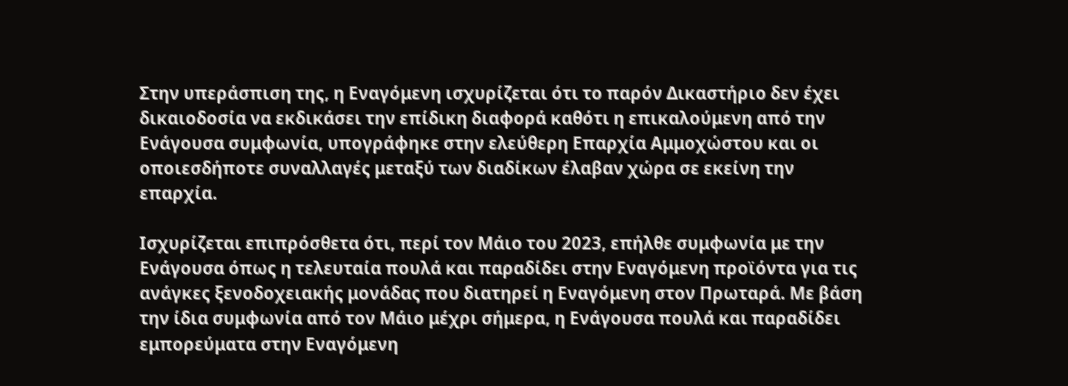Στην υπεράσπιση της, η Εναγόμενη ισχυρίζεται ότι το παρόν Δικαστήριο δεν έχει δικαιοδοσία να εκδικάσει την επίδικη διαφορά καθότι η επικαλούμενη από την Ενάγουσα συμφωνία, υπογράφηκε στην ελεύθερη Επαρχία Αμμοχώστου και οι οποιεσδήποτε συναλλαγές μεταξύ των διαδίκων έλαβαν χώρα σε εκείνη την επαρχία.

Ισχυρίζεται επιπρόσθετα ότι, περί τον Μάιο του 2023, επήλθε συμφωνία με την Ενάγουσα όπως η τελευταία πουλά και παραδίδει στην Εναγόμενη προϊόντα για τις ανάγκες ξενοδοχειακής μονάδας που διατηρεί η Εναγόμενη στον Πρωταρά. Με βάση την ίδια συμφωνία από τον Μάιο μέχρι σήμερα, η Ενάγουσα πουλά και παραδίδει εμπορεύματα στην Εναγόμενη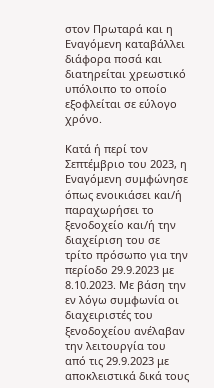στον Πρωταρά και η Εναγόμενη καταβάλλει διάφορα ποσά και διατηρείται χρεωστικό υπόλοιπο το οποίο εξοφλείται σε εύλογο χρόνο.

Κατά ή περί τον Σεπτέμβριο του 2023, η Εναγόμενη συμφώνησε όπως ενοικιάσει και/ή παραχωρήσει το ξενοδοχείο και/ή την διαχείριση του σε τρίτο πρόσωπο για την περίοδο 29.9.2023 με 8.10.2023. Με βάση την εν λόγω συμφωνία οι διαχειριστές του ξενοδοχείου ανέλαβαν την λειτουργία του από τις 29.9.2023 με αποκλειστικά δικά τους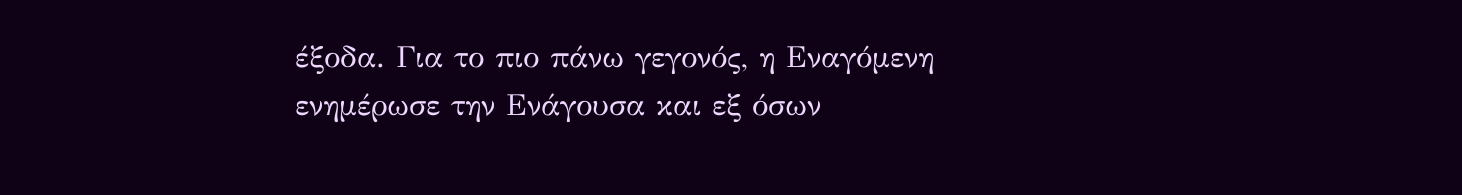έξοδα. Για το πιο πάνω γεγονός, η Εναγόμενη ενημέρωσε την Ενάγουσα και εξ όσων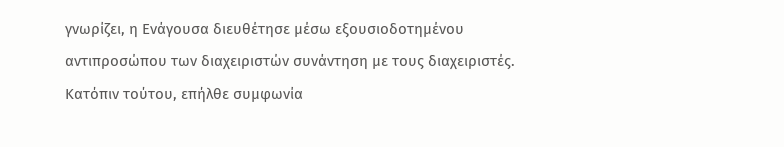γνωρίζει, η Ενάγουσα διευθέτησε μέσω εξουσιοδοτημένου αντιπροσώπου των διαχειριστών συνάντηση με τους διαχειριστές. Κατόπιν τούτου, επήλθε συμφωνία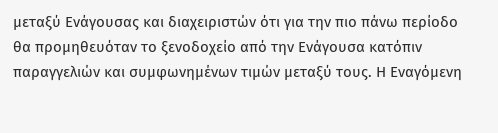μεταξύ Ενάγουσας και διαχειριστών ότι για την πιο πάνω περίοδο θα προμηθευόταν το ξενοδοχείο από την Ενάγουσα κατόπιν παραγγελιών και συμφωνημένων τιμών μεταξύ τους. Η Εναγόμενη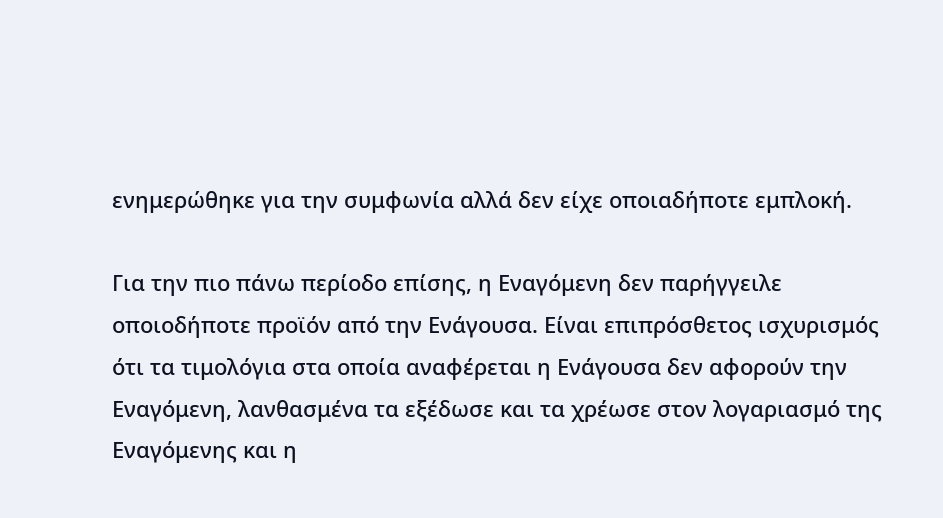ενημερώθηκε για την συμφωνία αλλά δεν είχε οποιαδήποτε εμπλοκή.

Για την πιο πάνω περίοδο επίσης, η Εναγόμενη δεν παρήγγειλε οποιοδήποτε προϊόν από την Ενάγουσα. Είναι επιπρόσθετος ισχυρισμός ότι τα τιμολόγια στα οποία αναφέρεται η Ενάγουσα δεν αφορούν την Εναγόμενη, λανθασμένα τα εξέδωσε και τα χρέωσε στον λογαριασμό της Εναγόμενης και η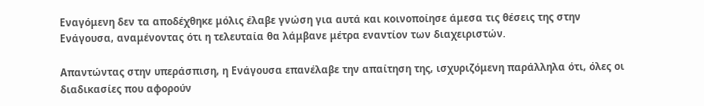Εναγόμενη δεν τα αποδέχθηκε μόλις έλαβε γνώση για αυτά και κοινοποίησε άμεσα τις θέσεις της στην Ενάγουσα, αναμένοντας ότι η τελευταία θα λάμβανε μέτρα εναντίον των διαχειριστών.

Απαντώντας στην υπεράσπιση, η Ενάγουσα επανέλαβε την απαίτηση της, ισχυριζόμενη παράλληλα ότι, όλες οι διαδικασίες που αφορούν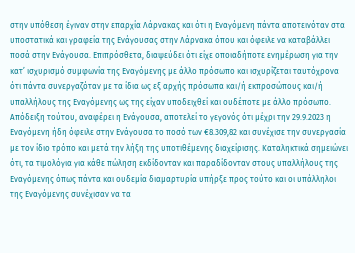στην υπόθεση έγιναν στην επαρχία Λάρνακας και ότι η Εναγόμενη πάντα αποτεινόταν στα υποστατικά και γραφεία της Ενάγουσας στην Λάρνακα όπου και όφειλε να καταβάλλει ποσά στην Ενάγουσα. Επιπρόσθετα, διαψεύδει ότι είχε οποιαδήποτε ενημέρωση για την κατ’ ισχυρισμό συμφωνία της Εναγόμενης με άλλο πρόσωπο και ισχυρίζεται ταυτόχρονα ότι πάντα συνεργαζόταν με τα ίδια ως εξ αρχής πρόσωπα και/ή εκπροσώπους και/ή υπαλλήλους της Εναγόμενης ως της είχαν υποδειχθεί και ουδέποτε με άλλο πρόσωπο. Απόδειξη τούτου, αναφέρει η Ενάγουσα, αποτελεί το γεγονός ότι μέχρι την 29.9.2023 η Εναγόμενη ήδη όφειλε στην Ενάγουσα το ποσό των €8.309,82 και συνέχισε την συνεργασία με τον ίδιο τρόπο και μετά την λήξη της υποτιθέμενης διαχείρισης. Καταληκτικά σημειώνει ότι, τα τιμολόγια για κάθε πώληση εκδίδονταν και παραδίδονταν στους υπαλλήλους της Εναγόμενης όπως πάντα και ουδεμία διαμαρτυρία υπήρξε προς τούτο και οι υπάλληλοι της Εναγόμενης συνέχισαν να τα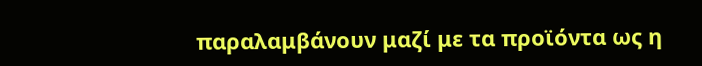παραλαμβάνουν μαζί με τα προϊόντα ως η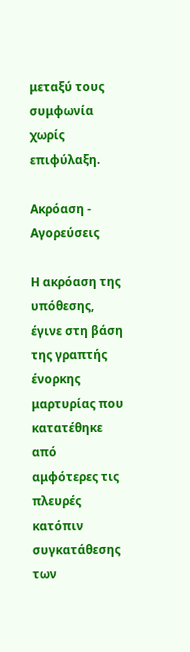μεταξύ τους συμφωνία χωρίς επιφύλαξη.

Ακρόαση - Αγορεύσεις

Η ακρόαση της υπόθεσης, έγινε στη βάση της γραπτής ένορκης μαρτυρίας που κατατέθηκε από αμφότερες τις πλευρές κατόπιν συγκατάθεσης των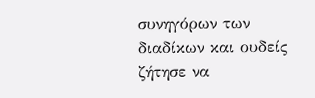συνηγόρων των διαδίκων και ουδείς ζήτησε να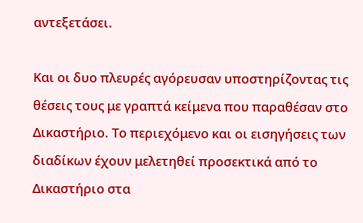αντεξετάσει.

Και οι δυο πλευρές αγόρευσαν υποστηρίζοντας τις θέσεις τους με γραπτά κείμενα που παραθέσαν στο Δικαστήριο. Το περιεχόμενο και οι εισηγήσεις των διαδίκων έχουν μελετηθεί προσεκτικά από το Δικαστήριο στα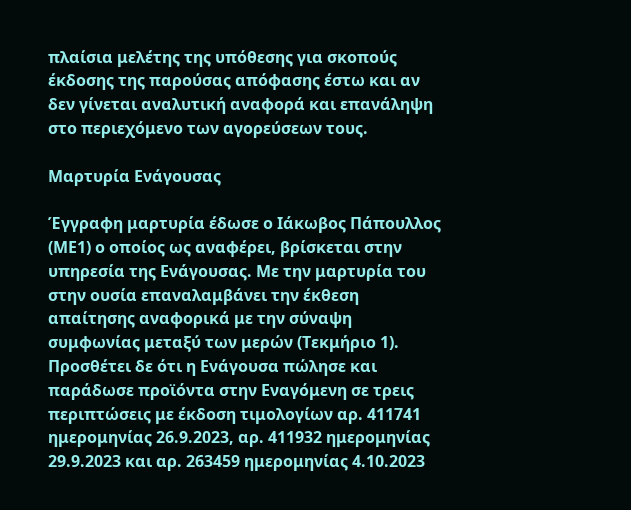πλαίσια μελέτης της υπόθεσης για σκοπούς έκδοσης της παρούσας απόφασης έστω και αν δεν γίνεται αναλυτική αναφορά και επανάληψη στο περιεχόμενο των αγορεύσεων τους.

Μαρτυρία Ενάγουσας

Έγγραφη μαρτυρία έδωσε ο Ιάκωβος Πάπουλλος (ΜΕ1) ο οποίος ως αναφέρει, βρίσκεται στην υπηρεσία της Ενάγουσας. Με την μαρτυρία του στην ουσία επαναλαμβάνει την έκθεση απαίτησης αναφορικά με την σύναψη συμφωνίας μεταξύ των μερών (Τεκμήριο 1). Προσθέτει δε ότι η Ενάγουσα πώλησε και παράδωσε προϊόντα στην Εναγόμενη σε τρεις περιπτώσεις με έκδοση τιμολογίων αρ. 411741 ημερομηνίας 26.9.2023, αρ. 411932 ημερομηνίας 29.9.2023 και αρ. 263459 ημερομηνίας 4.10.2023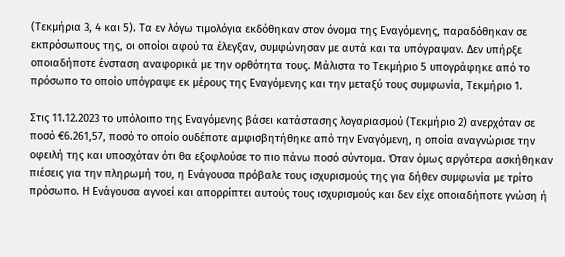(Τεκμήρια 3, 4 και 5). Τα εν λόγω τιμολόγια εκδόθηκαν στον όνομα της Εναγόμενης, παραδόθηκαν σε εκπρόσωπους της, οι οποίοι αφού τα έλεγξαν, συμφώνησαν με αυτά και τα υπόγραψαν. Δεν υπήρξε οποιαδήποτε ένσταση αναφορικά με την ορθότητα τους. Μάλιστα το Τεκμήριο 5 υπογράφηκε από το πρόσωπο το οποίο υπόγραψε εκ μέρους της Εναγόμενης και την μεταξύ τους συμφωνία, Τεκμήριο 1.

Στις 11.12.2023 το υπόλοιπο της Εναγόμενης βάσει κατάστασης λογαριασμού (Τεκμήριο 2) ανερχόταν σε ποσό €6.261,57, ποσό το οποίο ουδέποτε αμφισβητήθηκε από την Εναγόμενη, η οποία αναγνώρισε την οφειλή της και υποσχόταν ότι θα εξοφλούσε το πιο πάνω ποσό σύντομα. Όταν όμως αργότερα ασκήθηκαν πιέσεις για την πληρωμή του, η Ενάγουσα πρόβαλε τους ισχυρισμούς της για δήθεν συμφωνία με τρίτο πρόσωπο. Η Ενάγουσα αγνοεί και απορρίπτει αυτούς τους ισχυρισμούς και δεν είχε οποιαδήποτε γνώση ή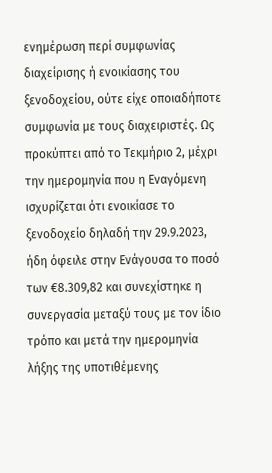ενημέρωση περί συμφωνίας διαχείρισης ή ενοικίασης του ξενοδοχείου, ούτε είχε οποιαδήποτε συμφωνία με τους διαχειριστές. Ως προκύπτει από το Τεκμήριο 2, μέχρι την ημερομηνία που η Εναγόμενη ισχυρίζεται ότι ενοικίασε το ξενοδοχείο δηλαδή την 29.9.2023, ήδη όφειλε στην Ενάγουσα το ποσό των €8.309,82 και συνεχίστηκε η συνεργασία μεταξύ τους με τον ίδιο τρόπο και μετά την ημερομηνία λήξης της υποτιθέμενης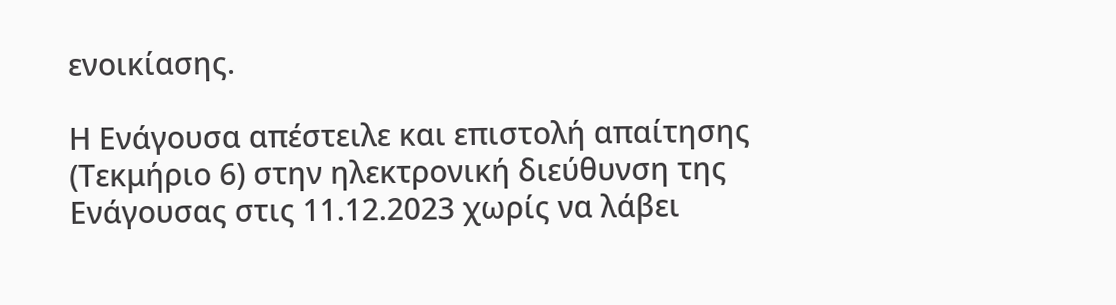ενοικίασης.

Η Ενάγουσα απέστειλε και επιστολή απαίτησης (Τεκμήριο 6) στην ηλεκτρονική διεύθυνση της Ενάγουσας στις 11.12.2023 χωρίς να λάβει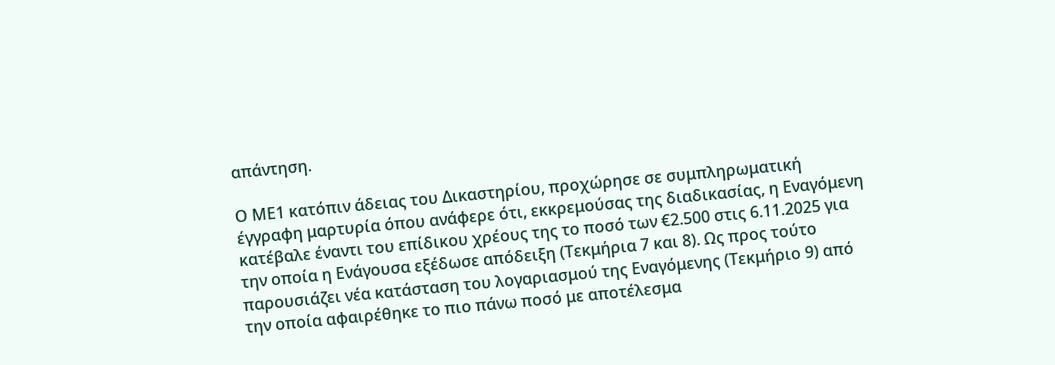απάντηση.

Ο ΜΕ1 κατόπιν άδειας του Δικαστηρίου, προχώρησε σε συμπληρωματική έγγραφη μαρτυρία όπου ανάφερε ότι, εκκρεμούσας της διαδικασίας, η Εναγόμενη κατέβαλε έναντι του επίδικου χρέους της το ποσό των €2.500 στις 6.11.2025 για την οποία η Ενάγουσα εξέδωσε απόδειξη (Τεκμήρια 7 και 8). Ως προς τούτο παρουσιάζει νέα κατάσταση του λογαριασμού της Εναγόμενης (Τεκμήριο 9) από την οποία αφαιρέθηκε το πιο πάνω ποσό με αποτέλεσμα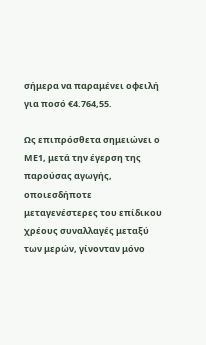σήμερα να παραμένει οφειλή για ποσό €4.764,55.

Ως επιπρόσθετα σημειώνει ο ΜΕ1, μετά την έγερση της παρούσας αγωγής, οποιεσδήποτε μεταγενέστερες του επίδικου χρέους συναλλαγές μεταξύ των μερών, γίνονταν μόνο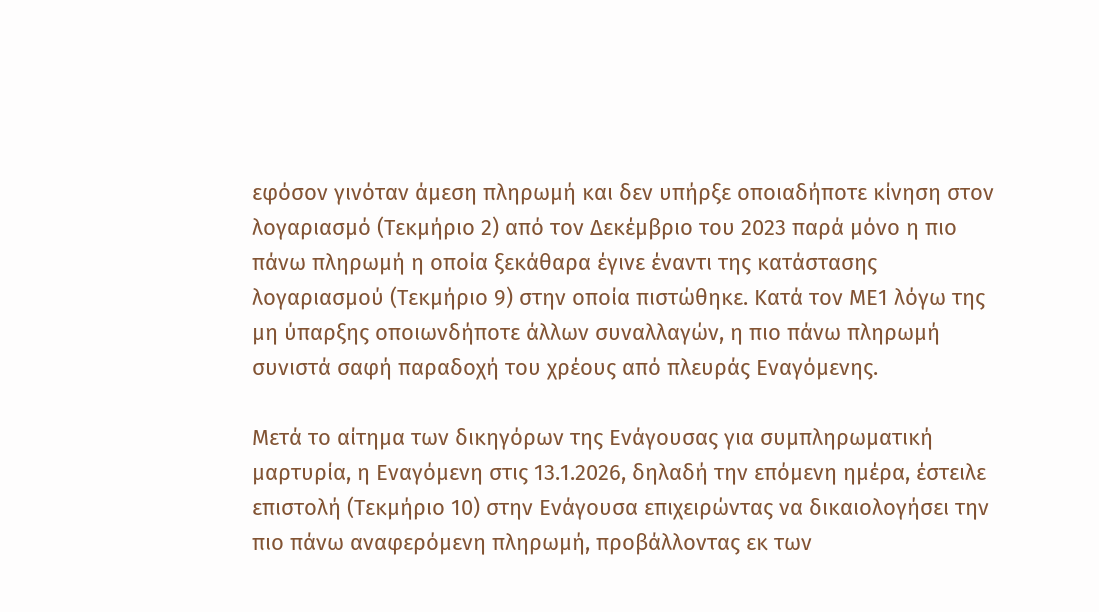εφόσον γινόταν άμεση πληρωμή και δεν υπήρξε οποιαδήποτε κίνηση στον λογαριασμό (Τεκμήριο 2) από τον Δεκέμβριο του 2023 παρά μόνο η πιο πάνω πληρωμή η οποία ξεκάθαρα έγινε έναντι της κατάστασης λογαριασμού (Τεκμήριο 9) στην οποία πιστώθηκε. Κατά τον ΜΕ1 λόγω της μη ύπαρξης οποιωνδήποτε άλλων συναλλαγών, η πιο πάνω πληρωμή συνιστά σαφή παραδοχή του χρέους από πλευράς Εναγόμενης.

Μετά το αίτημα των δικηγόρων της Ενάγουσας για συμπληρωματική μαρτυρία, η Εναγόμενη στις 13.1.2026, δηλαδή την επόμενη ημέρα, έστειλε επιστολή (Τεκμήριο 10) στην Ενάγουσα επιχειρώντας να δικαιολογήσει την πιο πάνω αναφερόμενη πληρωμή, προβάλλοντας εκ των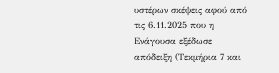υστέρων σκέψεις αφού από τις 6.11.2025 που η Ενάγουσα εξέδωσε απόδειξη (Τεκμήρια 7 και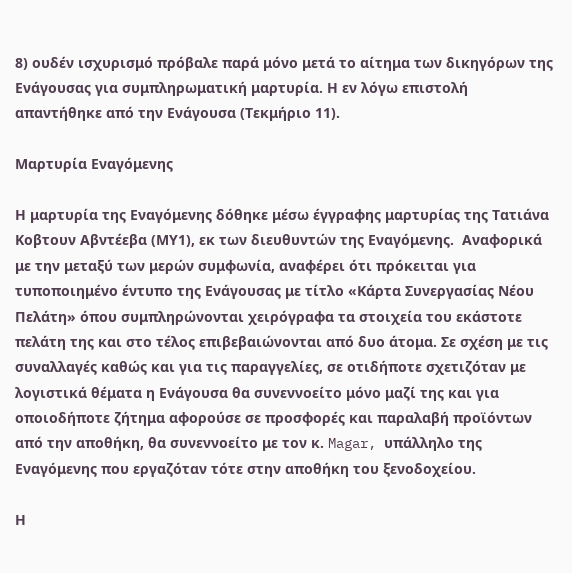8) ουδέν ισχυρισμό πρόβαλε παρά μόνο μετά το αίτημα των δικηγόρων της Ενάγουσας για συμπληρωματική μαρτυρία. Η εν λόγω επιστολή απαντήθηκε από την Ενάγουσα (Τεκμήριο 11).

Μαρτυρία Εναγόμενης

Η μαρτυρία της Εναγόμενης δόθηκε μέσω έγγραφης μαρτυρίας της Τατιάνα Κοβτουν Αβντέεβα (ΜΥ1), εκ των διευθυντών της Εναγόμενης.  Αναφορικά με την μεταξύ των μερών συμφωνία, αναφέρει ότι πρόκειται για τυποποιημένο έντυπο της Ενάγουσας με τίτλο «Κάρτα Συνεργασίας Νέου Πελάτη» όπου συμπληρώνονται χειρόγραφα τα στοιχεία του εκάστοτε πελάτη της και στο τέλος επιβεβαιώνονται από δυο άτομα. Σε σχέση με τις συναλλαγές καθώς και για τις παραγγελίες, σε οτιδήποτε σχετιζόταν με λογιστικά θέματα η Ενάγουσα θα συνεννοείτο μόνο μαζί της και για οποιοδήποτε ζήτημα αφορούσε σε προσφορές και παραλαβή προϊόντων από την αποθήκη, θα συνεννοείτο με τον κ. Magar, υπάλληλο της Εναγόμενης που εργαζόταν τότε στην αποθήκη του ξενοδοχείου.

Η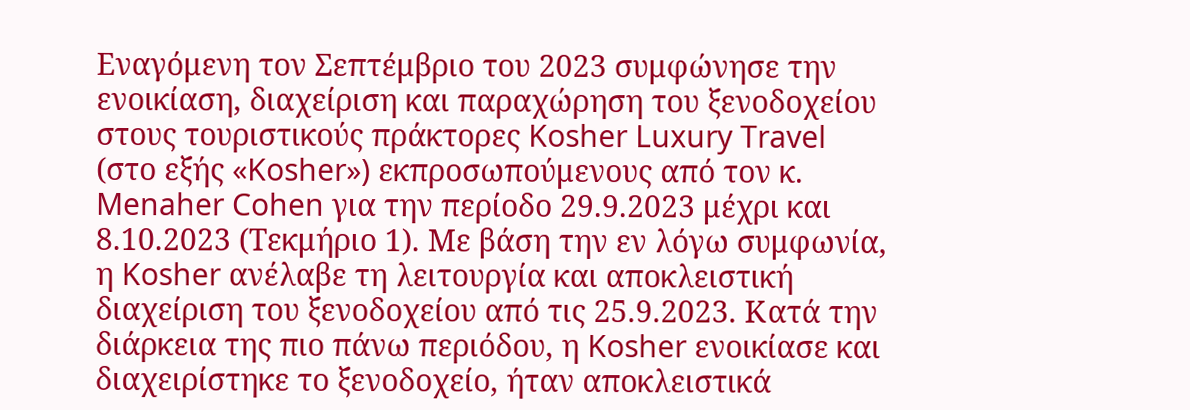Εναγόμενη τον Σεπτέμβριο του 2023 συμφώνησε την ενοικίαση, διαχείριση και παραχώρηση του ξενοδοχείου στους τουριστικούς πράκτορες Kosher Luxury Travel (στο εξής «Kosher») εκπροσωπούμενους από τον κ. Menaher Cohen για την περίοδο 29.9.2023 μέχρι και 8.10.2023 (Τεκμήριο 1). Με βάση την εν λόγω συμφωνία, η Kosher ανέλαβε τη λειτουργία και αποκλειστική διαχείριση του ξενοδοχείου από τις 25.9.2023. Κατά την διάρκεια της πιο πάνω περιόδου, η Kosher ενοικίασε και διαχειρίστηκε το ξενοδοχείο, ήταν αποκλειστικά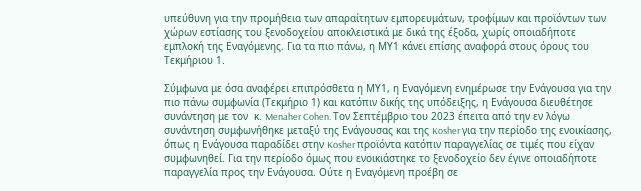υπεύθυνη για την προμήθεια των απαραίτητων εμπορευμάτων, τροφίμων και προϊόντων των χώρων εστίασης του ξενοδοχείου αποκλειστικά με δικά της έξοδα, χωρίς οποιαδήποτε εμπλοκή της Εναγόμενης. Για τα πιο πάνω, η ΜΥ1 κάνει επίσης αναφορά στους όρους του Τεκμήριου 1.

Σύμφωνα με όσα αναφέρει επιπρόσθετα η ΜΥ1, η Εναγόμενη ενημέρωσε την Ενάγουσα για την πιο πάνω συμφωνία (Τεκμήριο 1) και κατόπιν δικής της υπόδειξης, η Ενάγουσα διευθέτησε συνάντηση με τον  κ. Menaher Cohen. Τον Σεπτέμβριο του 2023 έπειτα από την εν λόγω συνάντηση συμφωνήθηκε μεταξύ της Ενάγουσας και της Kosher για την περίοδο της ενοικίασης, όπως η Ενάγουσα παραδίδει στην Kosher προϊόντα κατόπιν παραγγελίας σε τιμές που είχαν συμφωνηθεί. Για την περίοδο όμως που ενοικιάστηκε το ξενοδοχείο δεν έγινε οποιαδήποτε παραγγελία προς την Ενάγουσα. Ούτε η Εναγόμενη προέβη σε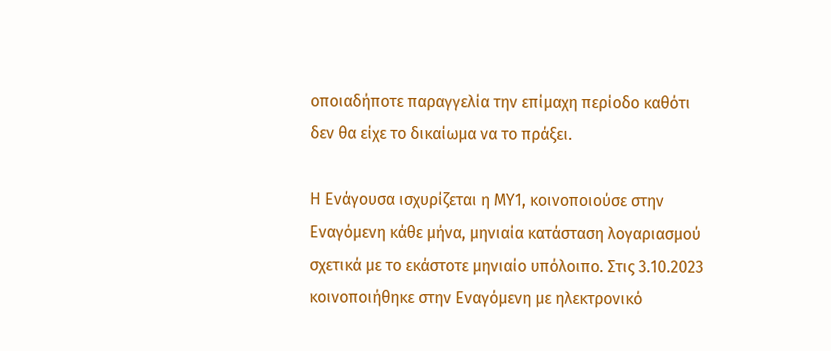οποιαδήποτε παραγγελία την επίμαχη περίοδο καθότι δεν θα είχε το δικαίωμα να το πράξει.

Η Ενάγουσα ισχυρίζεται η ΜΥ1, κοινοποιούσε στην Εναγόμενη κάθε μήνα, μηνιαία κατάσταση λογαριασμού σχετικά με το εκάστοτε μηνιαίο υπόλοιπο. Στις 3.10.2023 κοινοποιήθηκε στην Εναγόμενη με ηλεκτρονικό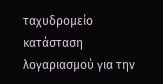ταχυδρομείο κατάσταση λογαριασμού για την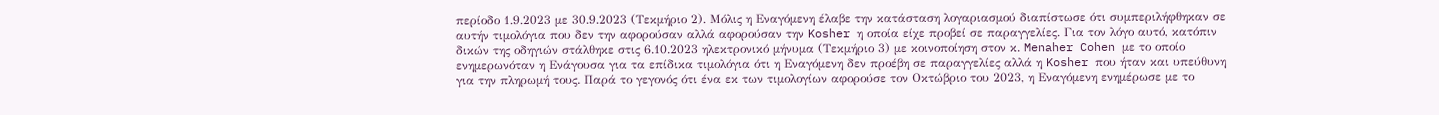περίοδο 1.9.2023 με 30.9.2023 (Τεκμήριο 2). Μόλις η Εναγόμενη έλαβε την κατάσταση λογαριασμού διαπίστωσε ότι συμπεριλήφθηκαν σε αυτήν τιμολόγια που δεν την αφορούσαν αλλά αφορούσαν την Kosher η οποία είχε προβεί σε παραγγελίες. Για τον λόγο αυτό, κατόπιν δικών της οδηγιών στάλθηκε στις 6.10.2023 ηλεκτρονικό μήνυμα (Τεκμήριο 3) με κοινοποίηση στον κ. Menaher Cohen με το οποίο ενημερωνόταν η Ενάγουσα για τα επίδικα τιμολόγια ότι η Εναγόμενη δεν προέβη σε παραγγελίες αλλά η Kosher που ήταν και υπεύθυνη για την πληρωμή τους. Παρά το γεγονός ότι ένα εκ των τιμολογίων αφορούσε τον Οκτώβριο του 2023, η Εναγόμενη ενημέρωσε με το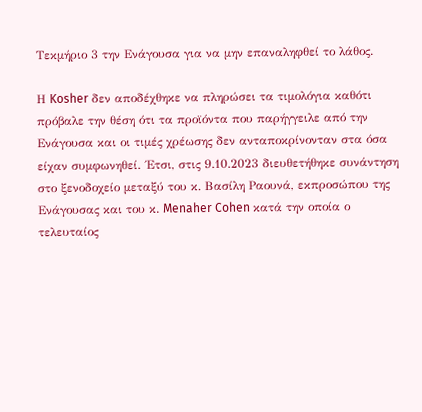Τεκμήριο 3 την Ενάγουσα για να μην επαναληφθεί το λάθος.

Η Kosher δεν αποδέχθηκε να πληρώσει τα τιμολόγια καθότι πρόβαλε την θέση ότι τα προϊόντα που παρήγγειλε από την Ενάγουσα και οι τιμές χρέωσης δεν ανταποκρίνονταν στα όσα είχαν συμφωνηθεί. ΄Ετσι, στις 9.10.2023 διευθετήθηκε συνάντηση στο ξενοδοχείο μεταξύ του κ. Βασίλη Ραουνά, εκπροσώπου της Ενάγουσας και του κ. Menaher Cohen κατά την οποία ο τελευταίος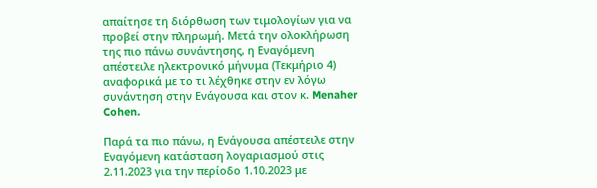απαίτησε τη διόρθωση των τιμολογίων για να προβεί στην πληρωμή. Μετά την ολοκλήρωση της πιο πάνω συνάντησης, η Εναγόμενη απέστειλε ηλεκτρονικό μήνυμα (Τεκμήριο 4) αναφορικά με το τι λέχθηκε στην εν λόγω συνάντηση στην Ενάγουσα και στον κ. Menaher Cohen.

Παρά τα πιο πάνω, η Ενάγουσα απέστειλε στην Εναγόμενη κατάσταση λογαριασμού στις 2.11.2023 για την περίοδο 1.10.2023 με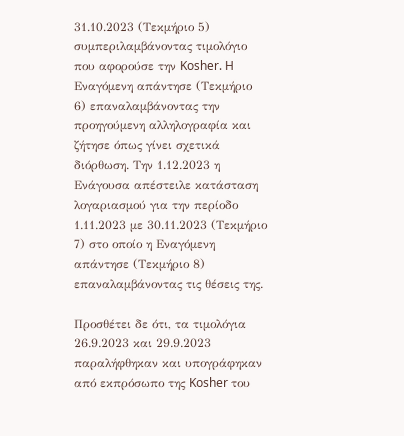31.10.2023 (Τεκμήριο 5) συμπεριλαμβάνοντας τιμολόγιο που αφορούσε την Kosher. H Eναγόμενη απάντησε (Τεκμήριο 6) επαναλαμβάνοντας την προηγούμενη αλληλογραφία και ζήτησε όπως γίνει σχετικά διόρθωση. Την 1.12.2023 η Ενάγουσα απέστειλε κατάσταση λογαριασμού για την περίοδο 1.11.2023 με 30.11.2023 (Τεκμήριο 7) στο οποίο η Εναγόμενη απάντησε (Τεκμήριο 8) επαναλαμβάνοντας τις θέσεις της.

Προσθέτει δε ότι, τα τιμολόγια 26.9.2023 και 29.9.2023 παραλήφθηκαν και υπογράφηκαν από εκπρόσωπο της Kosher του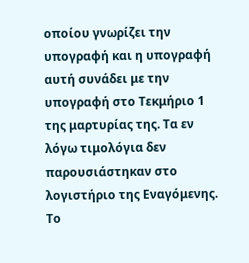οποίου γνωρίζει την υπογραφή και η υπογραφή αυτή συνάδει με την υπογραφή στο Τεκμήριο 1 της μαρτυρίας της. Τα εν λόγω τιμολόγια δεν παρουσιάστηκαν στο λογιστήριο της Εναγόμενης. Το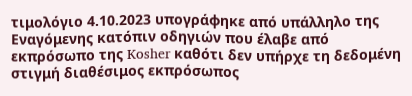τιμολόγιο 4.10.2023 υπογράφηκε από υπάλληλο της Εναγόμενης κατόπιν οδηγιών που έλαβε από εκπρόσωπο της Kosher καθότι δεν υπήρχε τη δεδομένη στιγμή διαθέσιμος εκπρόσωπος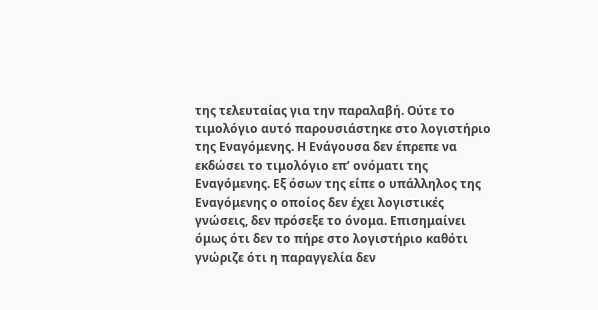της τελευταίας για την παραλαβή. Ούτε το τιμολόγιο αυτό παρουσιάστηκε στο λογιστήριο της Εναγόμενης. Η Ενάγουσα δεν έπρεπε να εκδώσει το τιμολόγιο επ’ ονόματι της Εναγόμενης. Εξ όσων της είπε ο υπάλληλος της Εναγόμενης ο οποίος δεν έχει λογιστικές γνώσεις, δεν πρόσεξε το όνομα. Επισημαίνει όμως ότι δεν το πήρε στο λογιστήριο καθότι γνώριζε ότι η παραγγελία δεν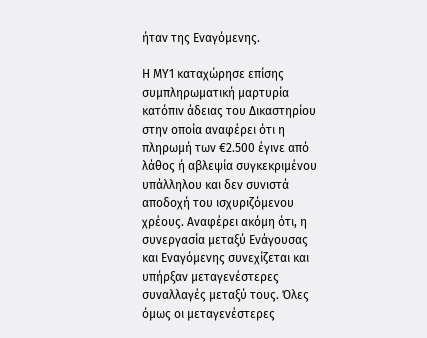ήταν της Εναγόμενης.

Η ΜΥ1 καταχώρησε επίσης συμπληρωματική μαρτυρία κατόπιν άδειας του Δικαστηρίου στην οποία αναφέρει ότι η πληρωμή των €2.500 έγινε από λάθος ή αβλεψία συγκεκριμένου υπάλληλου και δεν συνιστά αποδοχή του ισχυριζόμενου χρέους. Αναφέρει ακόμη ότι, η συνεργασία μεταξύ Ενάγουσας και Εναγόμενης συνεχίζεται και υπήρξαν μεταγενέστερες συναλλαγές μεταξύ τους. Όλες όμως οι μεταγενέστερες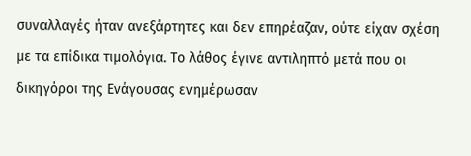συναλλαγές ήταν ανεξάρτητες και δεν επηρέαζαν, ούτε είχαν σχέση με τα επίδικα τιμολόγια. Το λάθος έγινε αντιληπτό μετά που οι δικηγόροι της Ενάγουσας ενημέρωσαν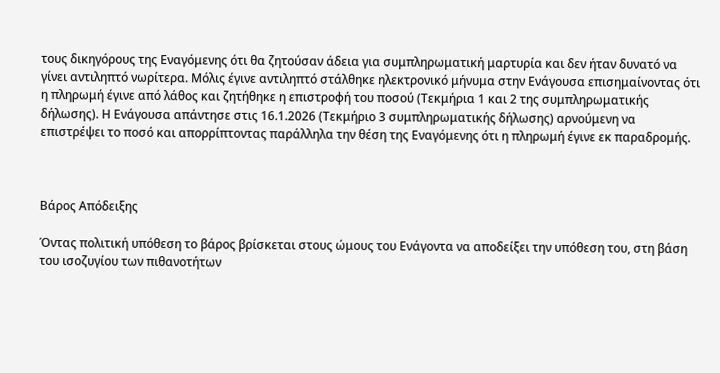τους δικηγόρους της Εναγόμενης ότι θα ζητούσαν άδεια για συμπληρωματική μαρτυρία και δεν ήταν δυνατό να γίνει αντιληπτό νωρίτερα. Μόλις έγινε αντιληπτό στάλθηκε ηλεκτρονικό μήνυμα στην Ενάγουσα επισημαίνοντας ότι η πληρωμή έγινε από λάθος και ζητήθηκε η επιστροφή του ποσού (Τεκμήρια 1 και 2 της συμπληρωματικής δήλωσης). Η Ενάγουσα απάντησε στις 16.1.2026 (Τεκμήριο 3 συμπληρωματικής δήλωσης) αρνούμενη να επιστρέψει το ποσό και απορρίπτοντας παράλληλα την θέση της Εναγόμενης ότι η πληρωμή έγινε εκ παραδρομής.



Βάρος Απόδειξης

Όντας πολιτική υπόθεση το βάρος βρίσκεται στους ώμους του Ενάγοντα να αποδείξει την υπόθεση του, στη βάση του ισοζυγίου των πιθανοτήτων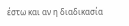έστω και αν η διαδικασία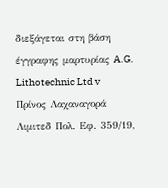διεξάγεται στη βάση έγγραφης μαρτυρίας A.G. Lithotechnic Ltd v Πρίνος Λαχαναγορά Λιμιτεδ Πολ. Εφ. 359/19,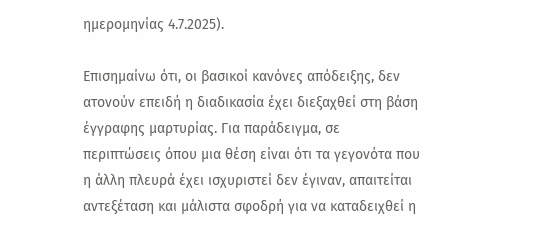ημερομηνίας 4.7.2025).

Επισημαίνω ότι, οι βασικοί κανόνες απόδειξης, δεν ατονούν επειδή η διαδικασία έχει διεξαχθεί στη βάση έγγραφης μαρτυρίας. Για παράδειγμα, σε περιπτώσεις όπου μια θέση είναι ότι τα γεγονότα που η άλλη πλευρά έχει ισχυριστεί δεν έγιναν, απαιτείται αντεξέταση και μάλιστα σφοδρή για να καταδειχθεί η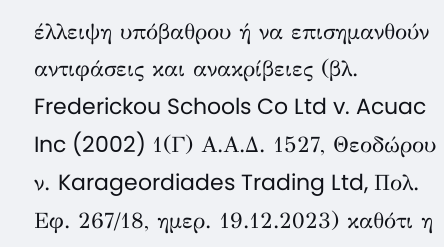έλλειψη υπόβαθρου ή να επισημανθούν αντιφάσεις και ανακρίβειες (βλ. Frederickou Schools Co Ltd v. Acuac Inc (2002) 1(Γ) Α.Α.Δ. 1527, Θεοδώρου ν. Karageordiades Trading Ltd, Πολ. Εφ. 267/18, ημερ. 19.12.2023) καθότι η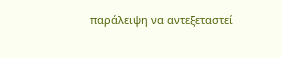παράλειψη να αντεξεταστεί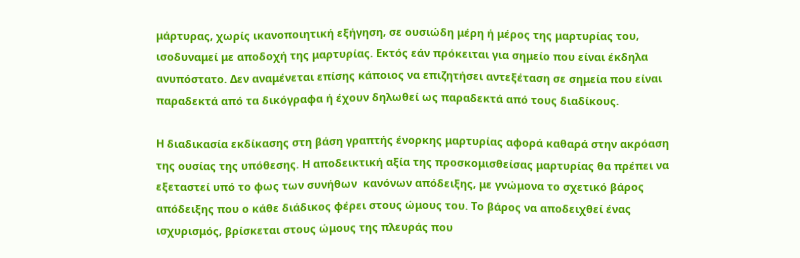μάρτυρας, χωρίς ικανοποιητική εξήγηση, σε ουσιώδη μέρη ή μέρος της μαρτυρίας του, ισοδυναμεί με αποδοχή της μαρτυρίας. Εκτός εάν πρόκειται για σημείο που είναι έκδηλα ανυπόστατο. Δεν αναμένεται επίσης κάποιος να επιζητήσει αντεξέταση σε σημεία που είναι παραδεκτά από τα δικόγραφα ή έχουν δηλωθεί ως παραδεκτά από τους διαδίκους.

Η διαδικασία εκδίκασης στη βάση γραπτής ένορκης μαρτυρίας αφορά καθαρά στην ακρόαση της ουσίας της υπόθεσης. Η αποδεικτική αξία της προσκομισθείσας μαρτυρίας θα πρέπει να εξεταστεί υπό το φως των συνήθων  κανόνων απόδειξης, με γνώμονα το σχετικό βάρος απόδειξης που ο κάθε διάδικος φέρει στους ώμους του. Το βάρος να αποδειχθεί ένας ισχυρισμός, βρίσκεται στους ώμους της πλευράς που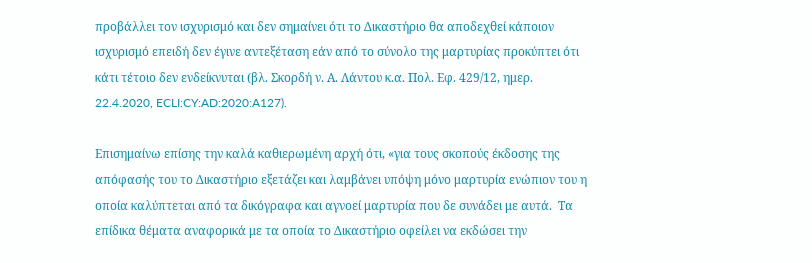προβάλλει τον ισχυρισμό και δεν σημαίνει ότι το Δικαστήριο θα αποδεχθεί κάποιον ισχυρισμό επειδή δεν έγινε αντεξέταση εάν από το σύνολο της μαρτυρίας προκύπτει ότι κάτι τέτοιο δεν ενδείκνυται (βλ. Σκορδή ν. Α. Λάντου κ.α. Πολ. Εφ. 429/12, ημερ. 22.4.2020, ECLI:CY:AD:2020:A127).

Επισημαίνω επίσης την καλά καθιερωμένη αρχή ότι, «για τους σκοπούς έκδοσης της απόφασής του το Δικαστήριο εξετάζει και λαμβάνει υπόψη μόνο μαρτυρία ενώπιον του η οποία καλύπτεται από τα δικόγραφα και αγνοεί μαρτυρία που δε συνάδει με αυτά.  Τα επίδικα θέματα αναφορικά με τα οποία το Δικαστήριο οφείλει να εκδώσει την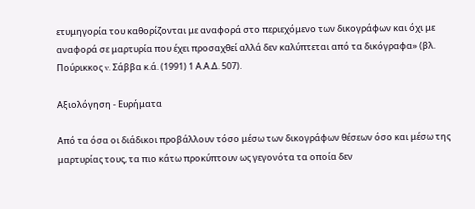ετυμηγορία του καθορίζονται με αναφορά στο περιεχόμενο των δικογράφων και όχι με αναφορά σε μαρτυρία που έχει προσαχθεί αλλά δεν καλύπτεται από τα δικόγραφα» (βλ. Πούρικκος v. Σάββα κ.ά. (1991) 1 Α.Α.Δ. 507).

Αξιολόγηση - Ευρήματα

Από τα όσα οι διάδικοι προβάλλουν τόσο μέσω των δικογράφων θέσεων όσο και μέσω της μαρτυρίας τους, τα πιο κάτω προκύπτουν ως γεγονότα τα οποία δεν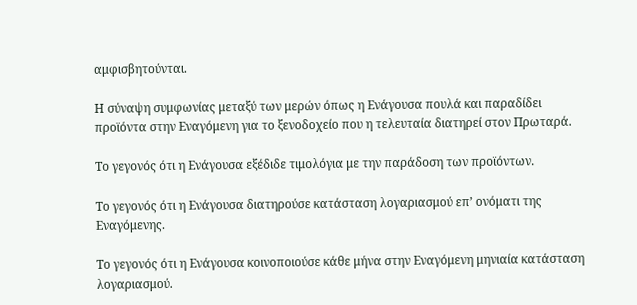αμφισβητούνται.

Η σύναψη συμφωνίας μεταξύ των μερών όπως η Ενάγουσα πουλά και παραδίδει προϊόντα στην Εναγόμενη για το ξενοδοχείο που η τελευταία διατηρεί στον Πρωταρά.

Το γεγονός ότι η Ενάγουσα εξέδιδε τιμολόγια με την παράδοση των προϊόντων.

Το γεγονός ότι η Ενάγουσα διατηρούσε κατάσταση λογαριασμού επ’ ονόματι της Εναγόμενης.

Το γεγονός ότι η Ενάγουσα κοινοποιούσε κάθε μήνα στην Εναγόμενη μηνιαία κατάσταση λογαριασμού.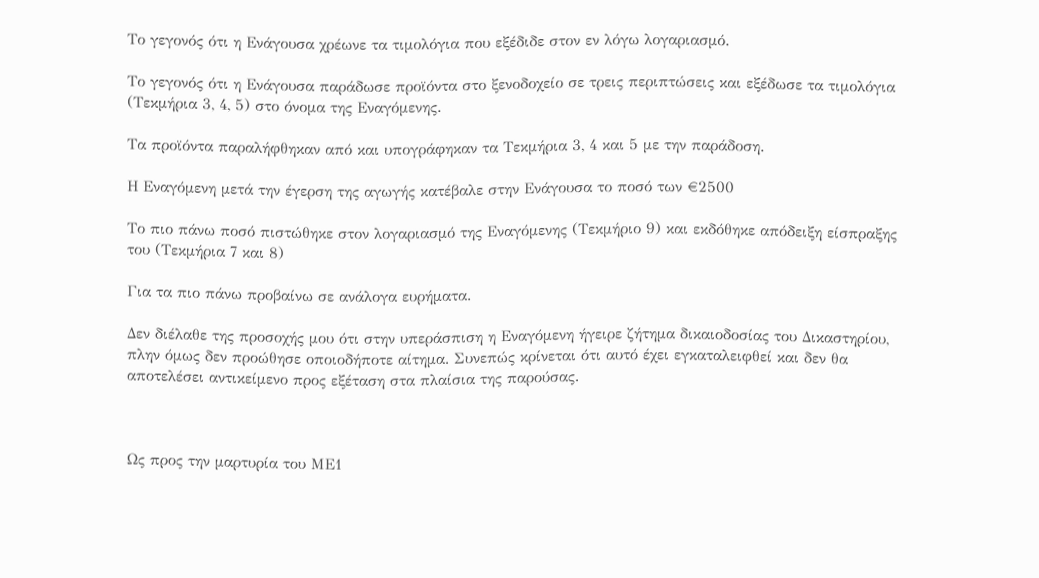Το γεγονός ότι η Ενάγουσα χρέωνε τα τιμολόγια που εξέδιδε στον εν λόγω λογαριασμό.

Το γεγονός ότι η Ενάγουσα παράδωσε προϊόντα στο ξενοδοχείο σε τρεις περιπτώσεις και εξέδωσε τα τιμολόγια (Τεκμήρια 3, 4, 5) στο όνομα της Εναγόμενης.

Τα προϊόντα παραλήφθηκαν από και υπογράφηκαν τα Τεκμήρια 3, 4 και 5 με την παράδοση.

Η Εναγόμενη μετά την έγερση της αγωγής κατέβαλε στην Ενάγουσα το ποσό των €2500

Το πιο πάνω ποσό πιστώθηκε στον λογαριασμό της Εναγόμενης (Τεκμήριο 9) και εκδόθηκε απόδειξη είσπραξης του (Τεκμήρια 7 και 8)

Για τα πιο πάνω προβαίνω σε ανάλογα ευρήματα.

Δεν διέλαθε της προσοχής μου ότι στην υπεράσπιση η Εναγόμενη ήγειρε ζήτημα δικαιοδοσίας του Δικαστηρίου, πλην όμως δεν προώθησε οποιοδήποτε αίτημα. Συνεπώς κρίνεται ότι αυτό έχει εγκαταλειφθεί και δεν θα αποτελέσει αντικείμενο προς εξέταση στα πλαίσια της παρούσας.



Ως προς την μαρτυρία του ΜΕ1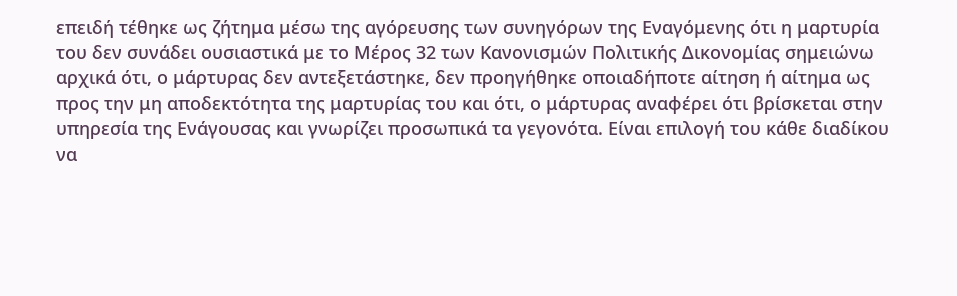επειδή τέθηκε ως ζήτημα μέσω της αγόρευσης των συνηγόρων της Εναγόμενης ότι η μαρτυρία του δεν συνάδει ουσιαστικά με το Μέρος 32 των Κανονισμών Πολιτικής Δικονομίας σημειώνω αρχικά ότι, ο μάρτυρας δεν αντεξετάστηκε, δεν προηγήθηκε οποιαδήποτε αίτηση ή αίτημα ως προς την μη αποδεκτότητα της μαρτυρίας του και ότι, ο μάρτυρας αναφέρει ότι βρίσκεται στην υπηρεσία της Ενάγουσας και γνωρίζει προσωπικά τα γεγονότα. Είναι επιλογή του κάθε διαδίκου να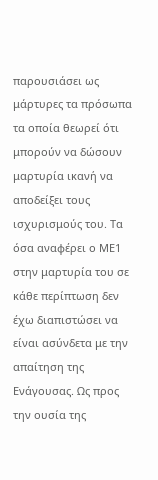παρουσιάσει ως μάρτυρες τα πρόσωπα τα οποία θεωρεί ότι μπορούν να δώσουν μαρτυρία ικανή να αποδείξει τους ισχυρισμούς του. Τα όσα αναφέρει ο ΜΕ1 στην μαρτυρία του σε κάθε περίπτωση δεν έχω διαπιστώσει να είναι ασύνδετα με την απαίτηση της Ενάγουσας. Ως προς την ουσία της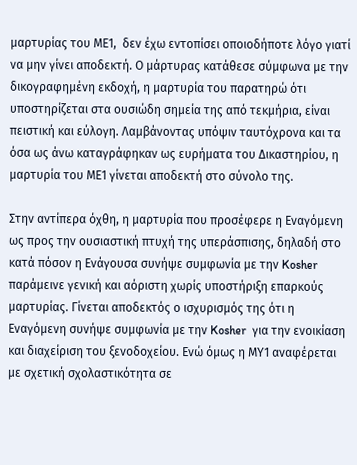μαρτυρίας του ΜΕ1,  δεν έχω εντοπίσει οποιοδήποτε λόγο γιατί να μην γίνει αποδεκτή. Ο μάρτυρας κατάθεσε σύμφωνα με την δικογραφημένη εκδοχή, η μαρτυρία του παρατηρώ ότι υποστηρίζεται στα ουσιώδη σημεία της από τεκμήρια, είναι πειστική και εύλογη. Λαμβάνοντας υπόψιν ταυτόχρονα και τα όσα ως άνω καταγράφηκαν ως ευρήματα του Δικαστηρίου, η μαρτυρία του ΜΕ1 γίνεται αποδεκτή στο σύνολο της.

Στην αντίπερα όχθη, η μαρτυρία που προσέφερε η Εναγόμενη ως προς την ουσιαστική πτυχή της υπεράσπισης, δηλαδή στο κατά πόσον η Ενάγουσα συνήψε συμφωνία με την Kosher παράμεινε γενική και αόριστη χωρίς υποστήριξη επαρκούς μαρτυρίας. Γίνεται αποδεκτός ο ισχυρισμός της ότι η Εναγόμενη συνήψε συμφωνία με την Kosher  για την ενοικίαση και διαχείριση του ξενοδοχείου. Ενώ όμως η ΜΥ1 αναφέρεται με σχετική σχολαστικότητα σε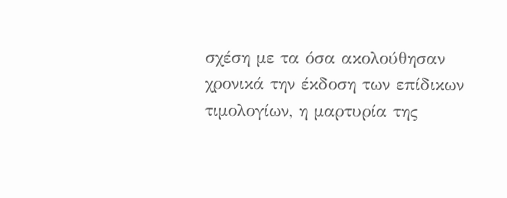σχέση με τα όσα ακολούθησαν χρονικά την έκδοση των επίδικων τιμολογίων, η μαρτυρία της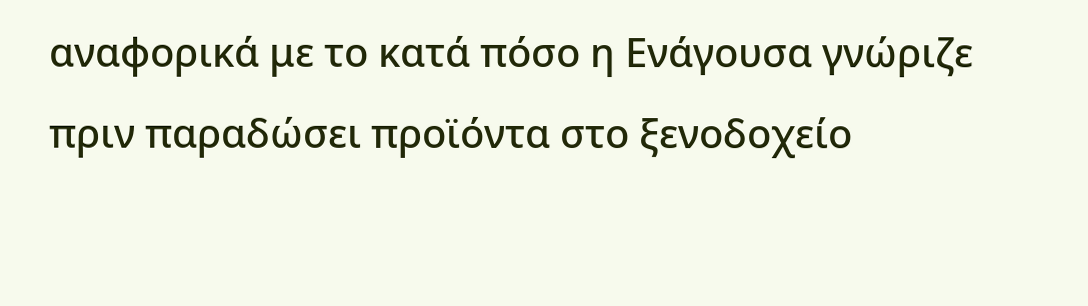αναφορικά με το κατά πόσο η Ενάγουσα γνώριζε πριν παραδώσει προϊόντα στο ξενοδοχείο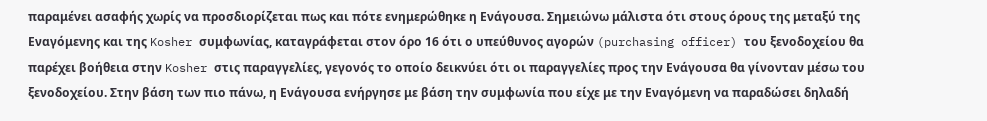παραμένει ασαφής χωρίς να προσδιορίζεται πως και πότε ενημερώθηκε η Ενάγουσα. Σημειώνω μάλιστα ότι στους όρους της μεταξύ της Εναγόμενης και της Kosher συμφωνίας, καταγράφεται στον όρο 16 ότι ο υπεύθυνος αγορών (purchasing officer) του ξενοδοχείου θα παρέχει βοήθεια στην Kosher στις παραγγελίες, γεγονός το οποίο δεικνύει ότι οι παραγγελίες προς την Ενάγουσα θα γίνονταν μέσω του ξενοδοχείου. Στην βάση των πιο πάνω, η Ενάγουσα ενήργησε με βάση την συμφωνία που είχε με την Εναγόμενη να παραδώσει δηλαδή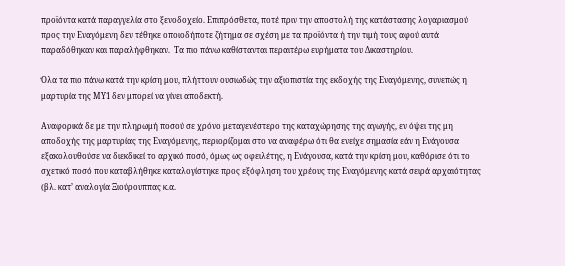προϊόντα κατά παραγγελία στο ξενοδοχείο. Επιπρόσθετα, ποτέ πριν την αποστολή της κατάστασης λογαριασμού προς την Εναγόμενη δεν τέθηκε οποιοδήποτε ζήτημα σε σχέση με τα προϊόντα ή την τιμή τους αφού αυτά παραδόθηκαν και παραλήφθηκαν.  Τα πιο πάνω καθίστανται περαιτέρω ευρήματα του Δικαστηρίου.

Όλα τα πιο πάνω κατά την κρίση μου, πλήττουν ουσιωδώς την αξιοπιστία της εκδοχής της Εναγόμενης, συνεπώς η μαρτυρία της ΜΥ1 δεν μπορεί να γίνει αποδεκτή.

Αναφορικά δε με την πληρωμή ποσού σε χρόνο μεταγενέστερο της καταχώρησης της αγωγής, εν όψει της μη αποδοχής της μαρτυρίας της Εναγόμενης, περιορίζομαι στο να αναφέρω ότι θα ενείχε σημασία εάν η Ενάγουσα εξακολουθούσε να διεκδικεί το αρχικό ποσό, όμως ως οφειλέτης, η Ενάγουσα, κατά την κρίση μου, καθόρισε ότι το σχετικό ποσό που καταβλήθηκε καταλογίστηκε προς εξόφληση του χρέους της Εναγόμενης κατά σειρά αρχαιότητας (βλ. κατ’ αναλογία Ξιούρουππας κ.α.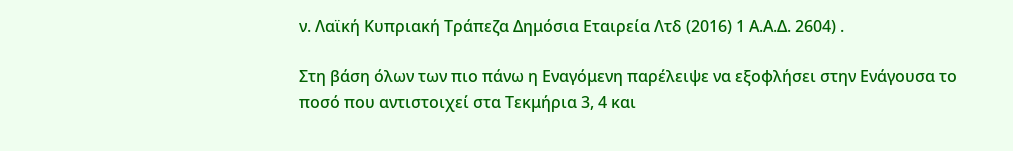ν. Λαϊκή Κυπριακή Τράπεζα Δημόσια Εταιρεία Λτδ (2016) 1 Α.Α.Δ. 2604) .

Στη βάση όλων των πιο πάνω η Εναγόμενη παρέλειψε να εξοφλήσει στην Ενάγουσα το ποσό που αντιστοιχεί στα Τεκμήρια 3, 4 και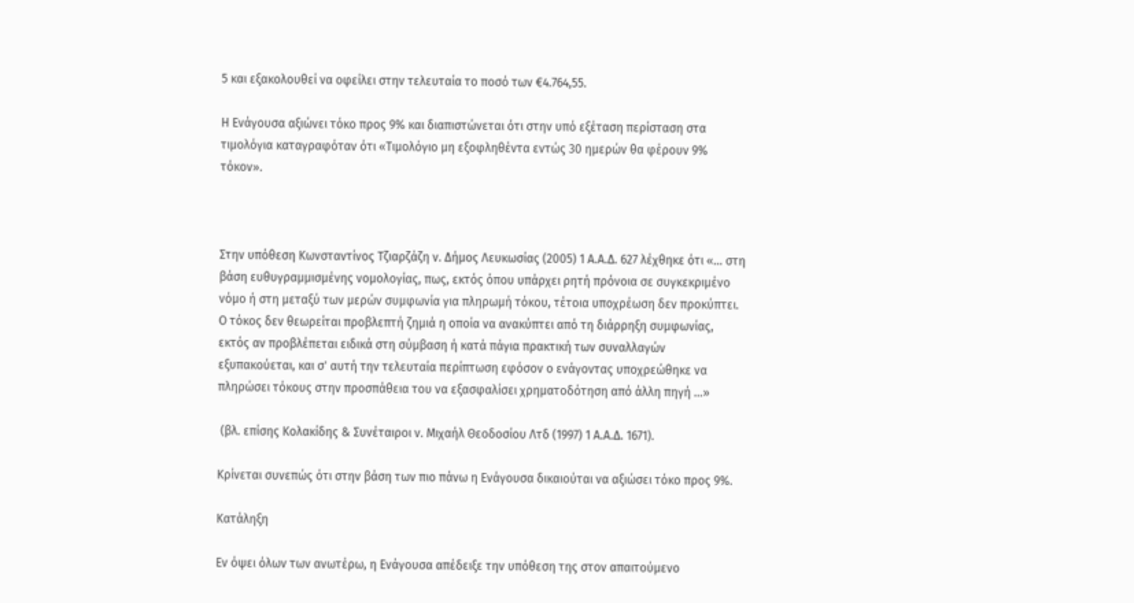5 και εξακολουθεί να οφείλει στην τελευταία το ποσό των €4.764,55.

Η Ενάγουσα αξιώνει τόκο προς 9% και διαπιστώνεται ότι στην υπό εξέταση περίσταση στα τιμολόγια καταγραφόταν ότι «Τιμολόγιο μη εξοφληθέντα εντώς 30 ημερών θα φέρουν 9% τόκον».



Στην υπόθεση Κωνσταντίνος Τζιαρζάζη ν. Δήμος Λευκωσίας (2005) 1 Α.Α.Δ. 627 λέχθηκε ότι «... στη βάση ευθυγραμμισμένης νομολογίας, πως, εκτός όπου υπάρχει ρητή πρόνοια σε συγκεκριμένο νόμο ή στη μεταξύ των μερών συμφωνία για πληρωμή τόκου, τέτοια υποχρέωση δεν προκύπτει. Ο τόκος δεν θεωρείται προβλεπτή ζημιά η οποία να ανακύπτει από τη διάρρηξη συμφωνίας, εκτός αν προβλέπεται ειδικά στη σύμβαση ή κατά πάγια πρακτική των συναλλαγών εξυπακούεται, και σ' αυτή την τελευταία περίπτωση εφόσον ο ενάγοντας υποχρεώθηκε να πληρώσει τόκους στην προσπάθεια του να εξασφαλίσει χρηματοδότηση από άλλη πηγή …»

 (βλ. επίσης Κολακίδης & Συνέταιροι ν. Μιχαήλ Θεοδοσίου Λτδ (1997) 1 Α.Α.Δ. 1671).

Κρίνεται συνεπώς ότι στην βάση των πιο πάνω η Ενάγουσα δικαιούται να αξιώσει τόκο προς 9%.

Κατάληξη

Εν όψει όλων των ανωτέρω, η Ενάγουσα απέδειξε την υπόθεση της στον απαιτούμενο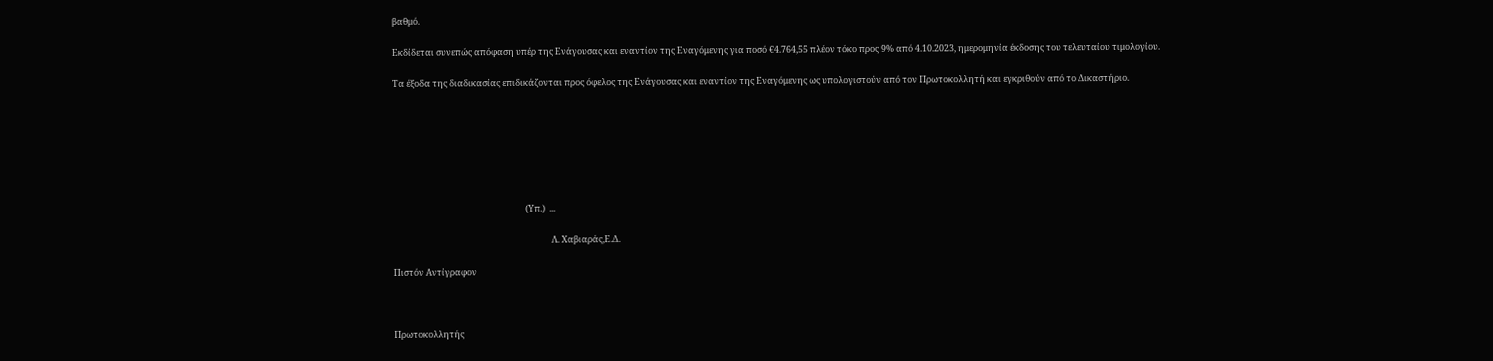βαθμό.

Εκδίδεται συνεπώς απόφαση υπέρ της Ενάγουσας και εναντίον της Εναγόμενης για ποσό €4.764,55 πλέον τόκο προς 9% από 4.10.2023, ημερομηνία έκδοσης του τελευταίου τιμολογίου.

Τα έξοδα της διαδικασίας επιδικάζονται προς όφελος της Ενάγουσας και εναντίον της Εναγόμενης ως υπολογιστούν από τον Πρωτοκολλητή και εγκριθούν από το Δικαστήριο.







                                                                  (Υπ.)  ...

                                                                               Λ. Χαβιαράς,Ε.Δ.

Πιστόν Αντίγραφον



Πρωτοκολλητής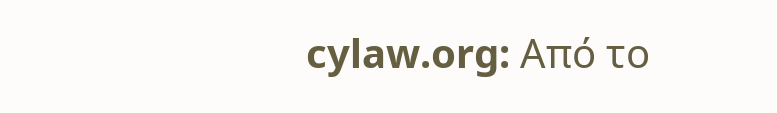cylaw.org: Από το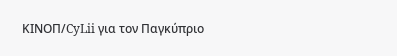ΚΙΝOΠ/CyLii για τον Παγκύπριο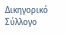Δικηγορικό Σύλλογο